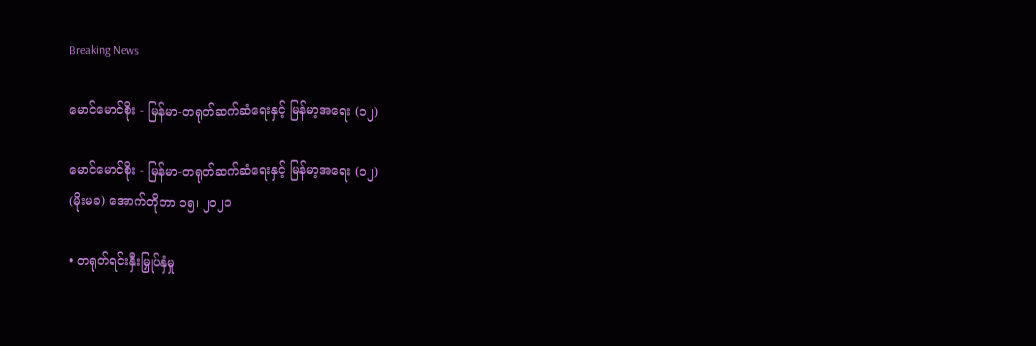Breaking News

မောင်မောင်စိုး - မြန်မာ-တရုတ်ဆက်ဆံရေးနှင့် မြန်မာ့အရေး (၁၂)

မောင်မောင်စိုး - မြန်မာ-တရုတ်ဆက်ဆံရေးနှင့် မြန်မာ့အရေး (၁၂)
(မိုးမခ) အောက်တိုဘာ ၁၅၊ ၂၀၂၁

• တရုတ်ရင်းနှီးမြှုပ်နှံမှု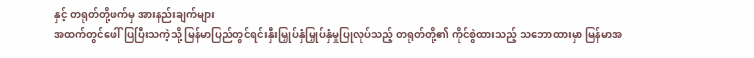နှင့် တရုတ်တို့ဖက်မှ အားနည်းချက်များ
အထက်တွင်ဖေါ်ပြပြီးသကဲ့သို့ မြန်မာပြည်တွင်ရင်းနှီးမြှုပ်နှံမြှုပ်နှံမှုပြုလုပ်သည့် တရုတ်တို့၏ ကိုင်စွဲထားသည့် သဘောထားမှာ မြန်မာအ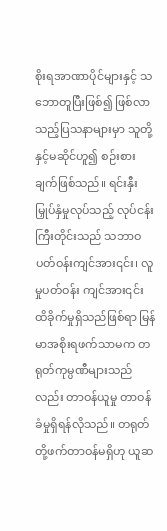စိုးရအာဏာပိုင်များနှင့် သဘောတူပြီးဖြစ်၍ ဖြစ်လာသည့်ပြသနာများမှာ သူတို့နှင့်မဆိုင်ဟူ၍ စဉ်းစားချက်ဖြစ်သည်။ ရင်းနှီးမြှုပ်နှံမှုလုပ်သည့် လုပ်ငန်းကြီးတိုင်းသည် သဘာဝပတ်ဝန်းကျင်အား၎င်း၊ လူမှုပတ်ဝန်း ကျင်အား၎င်း ထိခိုက်မှုရှိသည်ဖြစ်ရာ မြန်မာအစိုးရဖက်သာမက တရုတ်ကုမ္ပဏီများသည်လည်း တာဝန်ယူမှု တာဝန်ခံမှုရှိရန်လိုသည်။ တရုတ်တို့ဖက်တာဝန်မရှိဟု ယူဆ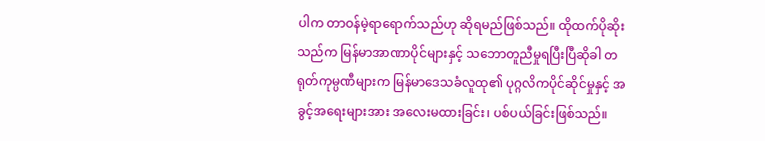ပါက တာဝန်မဲ့ရာရောက်သည်ဟု ဆိုရမည်ဖြစ်သည်။ ထိုထက်ပိုဆိုးသည်က မြန်မာအာဏာပိုင်များနှင့် သဘောတူညီမှုရပြီးပြီဆိုခါ တရုတ်ကုမ္ပဏီများက မြန်မာဒေသခံလူထု၏ ပုဂ္ဂလိကပိုင်ဆိုင်မှုနှင့် အခွင့်အရေးများအား အလေးမထားခြင်း၊ ပစ်ပယ်ခြင်းဖြစ်သည်။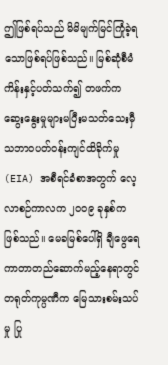ဤဖြစ်ရပ်သည် မိမိမျက်မြင်ကြုံခဲ့ရသောဖြစ်ရပ်ဖြစ်သည်။ မြစ်ဆုံစီမံကိန်းနှင့်ပတ်သက်၍ တဖက်ကဆွေးနွေးမှုများမပြီးမသတ်သေးမှီ သဘာဝပတ်ဝန်းကျင်ထိခိုက်မှု (EIA) အစီရင်ခံစာအတွက် လေ့လာစဉ်ကာလက ၂၀၀၉ ခုနှစ်ကဖြစ်သည်။ မေခမြစ်ပေါ်ရှိ ချီဖွေရေကာတာတည်ဆောက်မည့်နေရာတွင် တရုတ်ကုမ္ပဏီက မြေသားစမ်းသပ်မှု ပြု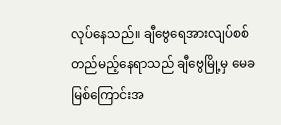လုပ်နေသည်။ ချီဗွေရေအားလျပ်စစ်တည်မည့်နေရာသည် ချီဗွေမြို့မှ မေခမြစ်ကြောင်းအ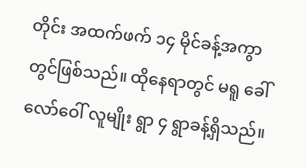တိုင်း အထက်ဖက် ၁၄ မိုင်ခန့်အကွာတွင်ဖြစ်သည်။ ထိုနေရာတွင် မရူ ခေါ် လော်ဝေါ် လူမျိုး ရွာ ၄ ရွာခန့်ရှိသည်။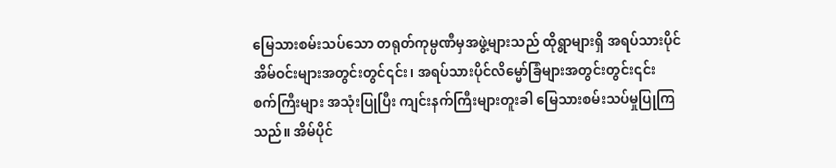မြေသားစမ်းသပ်သော တရုတ်ကုမ္ပဏီမှအဖွဲ့များသည် ထိုရွာများရှိ အရပ်သားပိုင်အိမ်ဝင်းများအတွင်းတွင်၎င်း၊ အရပ်သားပိုင်လိမ္မော်ခြံများအတွင်းတွင်း၎င်း စက်ကြီးများ အသုံးပြုပြီး ကျင်းနက်ကြီးများတူးခါ မြေသားစမ်းသပ်မှုပြုကြသည်။ အိမ်ပိုင်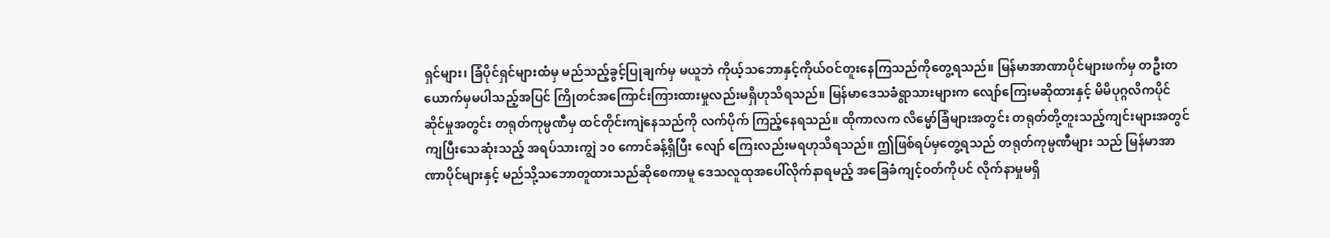ရှင်များ၊ ခြံပိုင်ရှင်များထံမှ မည်သည့်ခွင့်ပြုချက်မှ မယူဘဲ ကိုယ့်သဘောနှင့်ကိုယ်ဝင်တူးနေကြသည်ကိုတွေ့ရသည်။ မြန်မာအာဏာပိုင်များဖက်မှ တဦးတယောက်မှမပါသည့်အပြင် ကြိုတင်အကြောင်းကြားထားမှုလည်းမရှိဟုသိရသည်။ မြန်မာဒေသခံရွာသားများက လျော်ကြေးမဆိုထားနှင့် မိမိပုဂ္ဂလိကပိုင်ဆိုင်မှုအတွင်း တရုတ်ကုမ္ပဏီမှ ထင်တိုင်းကျဲနေသည်ကို လက်ပိုက် ကြည့်နေရသည်။ ထိုကာလက လိမ္မော်ခြံများအတွင်း တရုတ်တို့တူးသည့်ကျင်းများအတွင် ကျပြီးသေဆုံးသည့် အရပ်သားကျွဲ ၁၀ ကောင်ခန့်ရှိပြီး လျော် ကြေးလည်းမရဟုသိရသည်။ ဤဖြစ်ရပ်မှတွေ့ရသည် တရုတ်ကုမ္ပဏီများ သည် မြန်မာအာဏာပိုင်များနှင့် မည်သို့သဘောတူထားသည်ဆိုစေကာမူ ဒေသလူထုအပေါ်လိုက်နာရမည့် အခြေခံကျင့်ဝတ်ကိုပင် လိုက်နာမှုမရှိ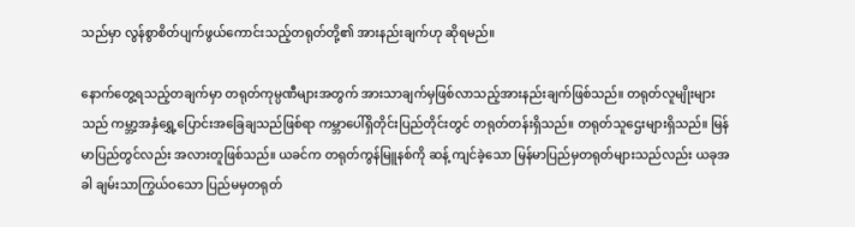သည်မှာ လွန်စွာစိတ်ပျက်ဖွယ်ကောင်းသည့်တရုတ်တို့၏ အားနည်းချက်ဟု ဆိုရမည်။

နောက်တွေ့ရသည့်တချက်မှာ တရုတ်ကုမ္ပဏီများအတွက် အားသာချက်မှဖြစ်လာသည့်အားနည်းချက်ဖြစ်သည်။ တရုတ်လူမျိုးများသည် ကမ္ဘာ့အနှံရွှေ့ပြောင်းအခြေချသည်ဖြစ်ရာ ကမ္ဘာပေါ်ရှိတိုင်းပြည်တိုင်းတွင် တရုတ်တန်းရှိသည်။ တရုတ်သူဌေးများရှိသည်။ မြန်မာပြည်တွင်လည်း အလားတူဖြစ်သည်။ ယခင်က တရုတ်ကွန်မြူနစ်ကို ဆန့် ကျင်ခဲ့သော မြန်မာပြည်မှတရုတ်များသည်လည်း ယခုအခါ ချမ်းသာကြွယ်ဝသော ပြည်မမှတရုတ်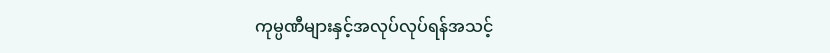ကုမ္ပဏီများနှင့်အလုပ်လုပ်ရန်အသင့်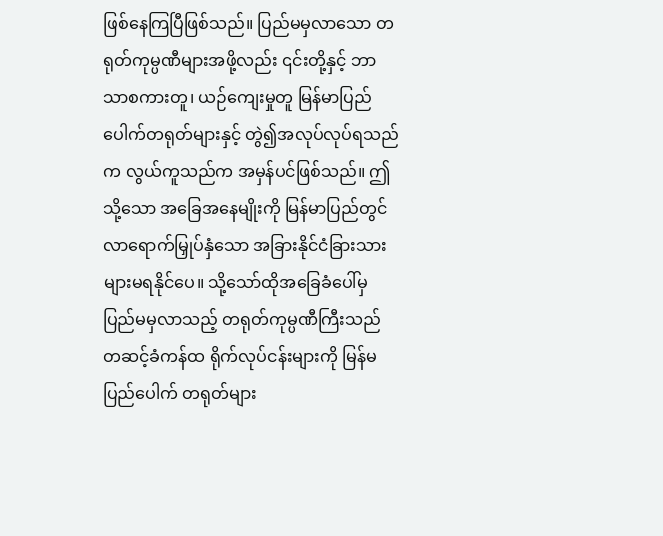ဖြစ်နေကြပြီဖြစ်သည်။ ပြည်မမှလာသော တရုတ်ကုမ္ပဏီများအဖို့လည်း ၎င်းတို့နှင့် ဘာသာစကားတူ၊ ယဉ်ကျေးမှုတူ မြန်မာပြည် ပေါက်တရုတ်များနှင့် တွဲ၍အလုပ်လုပ်ရသည်က လွယ်ကူသည်က အမှန်ပင်ဖြစ်သည်။ ဤသို့သော အခြေအနေမျိုးကို မြန်မာပြည်တွင် လာရောက်မြှုပ်နှံသော အခြားနိုင်ငံခြားသားများမရနိုင်ပေ။ သို့သော်ထိုအခြေခံပေါ်မှ ပြည်မမှလာသည့် တရုတ်ကုမ္ပဏီကြီးသည် တဆင့်ခံကန်ထ ရိုက်လုပ်ငန်းများကို မြန်မပြည်ပေါက် တရုတ်များ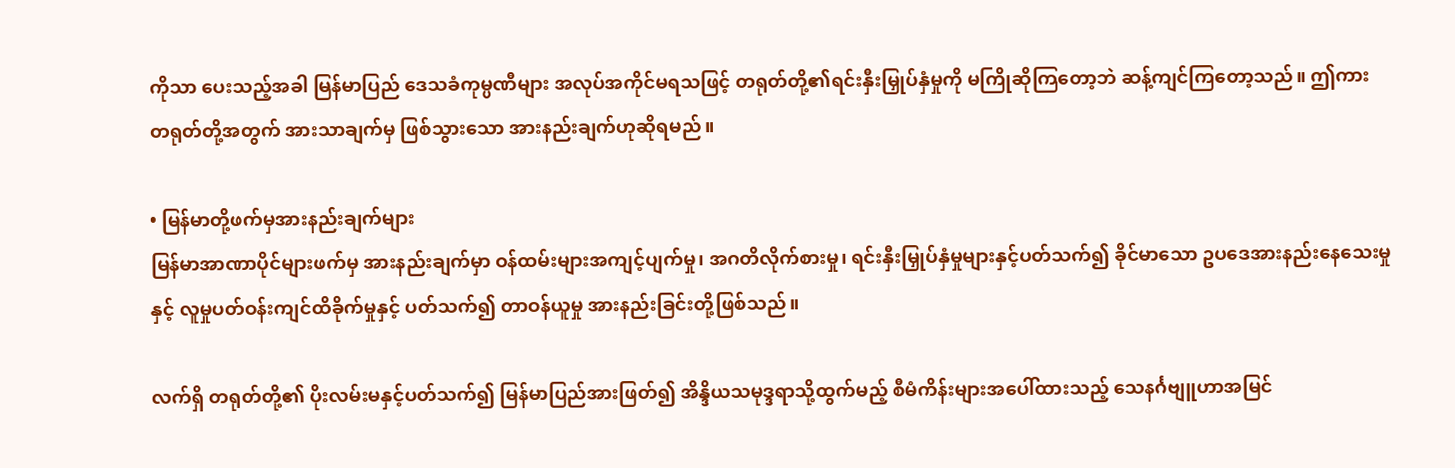ကိုသာ ပေးသည့်အခါ မြန်မာပြည် ဒေသခံကုမ္ပဏီများ အလုပ်အကိုင်မရသဖြင့် တရုတ်တို့၏ရင်းနှီးမြှုပ်နှံမှုကို မကြိုဆိုကြတော့ဘဲ ဆန့်ကျင်ကြတော့သည်။ ဤကား တရုတ်တို့အတွက် အားသာချက်မှ ဖြစ်သွားသော အားနည်းချက်ဟုဆိုရမည်။

• မြန်မာတို့ဖက်မှအားနည်းချက်များ
မြန်မာအာဏာပိုင်များဖက်မှ အားနည်းချက်မှာ ဝန်ထမ်းများအကျင့်ပျက်မှု၊ အဂတိလိုက်စားမှု၊ ရင်းနှီးမြှုပ်နှံမှုများနှင့်ပတ်သက်၍ ခိုင်မာသော ဥပဒေအားနည်းနေသေးမှုနှင့် လူမှုပတ်ဝန်းကျင်ထိခိုက်မှုနှင့် ပတ်သက်၍ တာဝန်ယူမှု အားနည်းခြင်းတို့ဖြစ်သည်။

လက်ရှိ တရုတ်တို့၏ ပိုးလမ်းမနှင့်ပတ်သက်၍ မြန်မာပြည်အားဖြတ်၍ အိန္ဒိယသမုဒ္ဒရာသို့ထွက်မည့် စီမံကိန်းများအပေါ်ထားသည့် သေနင်္ဂဗျူဟာအမြင်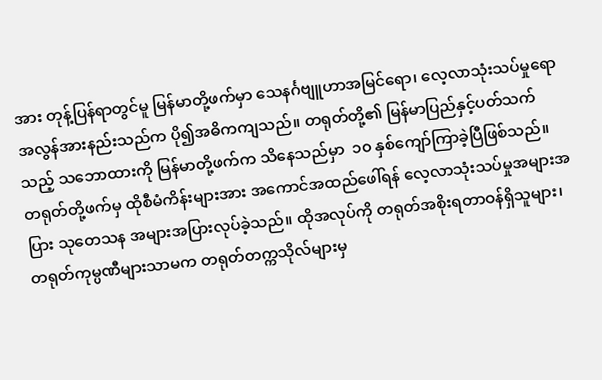အား တုန့်ပြန်ရာတွင်မူ မြန်မာတို့ဖက်မှာ သေနင်္ဂဗျူဟာအမြင်ရော၊ လေ့လာသုံးသပ်မှုရော အလွန်အားနည်းသည်က ပို၍အဓိကကျသည်။ တရုတ်တို့၏ မြန်မာပြည်နှင့်ပတ်သက်သည့် သဘောထားကို မြန်မာတို့ဖက်က သိနေသည်မှာ  ၁၀ နှစ်ကျော်ကြာခဲ့ပြီဖြစ်သည်။ တရုတ်တို့ဖက်မှ ထိုစီမံကိန်းများအား အကောင်အထည်ဖေါ်ရန် လေ့လာသုံးသပ်မှုအများအပြား သုတေသန အများအပြားလုပ်ခဲ့သည်။ ထိုအလုပ်ကို တရုတ်အစိုးရတာဝန်ရှိသူများ၊ တရုတ်ကုမ္ပဏီများသာမက တရုတ်တက္ကသိုလ်များမှ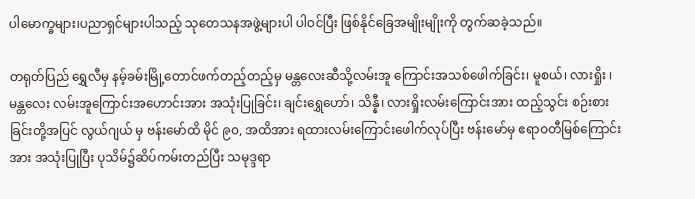ပါမောက္ခများ၊ပညာရှင်များပါသည့် သုတေသနအဖွဲ့များပါ ပါဝင်ပြီး ဖြစ်နိုင်ခြေအမျိုးမျိုးကို တွက်ဆခဲ့သည်။

တရုတ်ပြည် ရွှေလီမှ နမ့်ခမ်းမြို့တောင်ဖက်တည့်တည့်မှ မန္တလေးဆီသို့လမ်းအူ ကြောင်းအသစ်ဖေါက်ခြင်း၊ မူစယ်၊ လားရှိုး ၊ မန္တလေး လမ်းအူကြောင်းအဟောင်းအား အသုံးပြုခြင်း၊ ချင်းရွှေဟော်၊ သိန္နီ၊ လားရှိုးလမ်းကြောင်းအား ထည့်သွင်း စဉ်းစားခြင်းတို့အပြင် ‌လွယ်ဂျယ် မှ ဗန်းမော်ထိ မိုင် ၉၀, အထိအား ရထားလမ်းကြောင်းဖေါက်လုပ်ပြီး ဗန်းမော်မှ ဧရာဝတီမြစ်ကြောင်းအား အသုံးပြုပြီး ပုသိမ်၌ဆိပ်ကမ်းတည်ပြီး သမုဒ္ဒရာ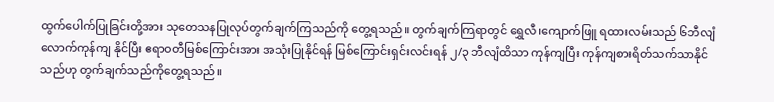ထွက်ပေါက်ပြုခြင်းတို့အား သုတေသနပြုလုပ်တွက်ချက်ကြသည်ကို တွေ့ရသည်။ တွက်ချက်ကြရာတွင် ရွှေလီ၊ကျောက်ဖြူ ရထားလမ်းသည် ၆ဘီလျံလောက်ကုန်ကျ နိုင်ပြီး ဧရာဝတီမြစ်ကြောင်းအား အသုံးပြုနိုင်ရန် မြစ်ကြောင်းရှင်းလင်းရန် ၂/၃ ဘီလျံထိသာ ကုန်ကျပြီး ကုန်ကျစားရိတ်သက်သာနိုင်သည်ဟု တွက်ချက်သည်ကိုတွေ့ရသည်။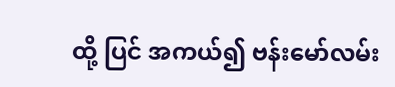ထို့ ပြင် အကယ်၍ ဗန်းမော်လမ်း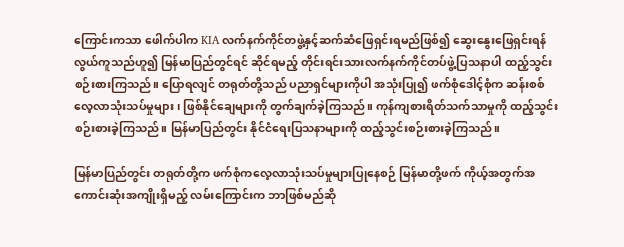ကြောင်းကသာ ဖေါက်ပါက KIA လက်နက်ကိုင်တဖွဲ့နှင့်ဆက်ဆံဖြေရှင်းရမည်ဖြစ်၍ ဆွေးနွေးဖြေရှင်းရန်လွယ်ကူသည်ဟူ၍ မြန်မာပြည်တွင်ရင် ဆိုင်ရမည့် တိုင်းရင်းသားလက်နက်ကိုင်တပ်ဖွဲ့ပြသနာပါ ထည့်သွင်းစဉ်းစားကြသည်။ ပြောရလျင် တရုတ်တို့သည် ပညာရှင်များကိုပါ အသုံးပြု၍ ဖက်စုံ‌ဒေါင့်စုံက ဆန်းစစ်လေ့လာသုံးသပ်မှုများ၊ ဖြစ်နိုင်ချေများကို တွက်ချက်ခဲ့ကြသည်။ ကုန်ကျစားရိတ်သက်သာမှုကို ထည့်သွင်းစဉ်းစားခဲ့ကြသည်။ မြန်မာပြည်တွင်း နိုင်ငံရေးပြသနာများကို ထည့်သွင်းစဉ်းစားခဲ့ကြသည်။

မြန်မာပြည်တွင်း တရုတ်တို့က ဖက်စုံကလေ့လာသုံးသပ်မှုများပြုနေစဉ် မြန်မာတို့ဖက် ကိုယ့်အတွက်အကောင်းဆုံးအကျိုးရှိမည့် လမ်းကြောင်းက ဘာဖြစ်မည်ဆို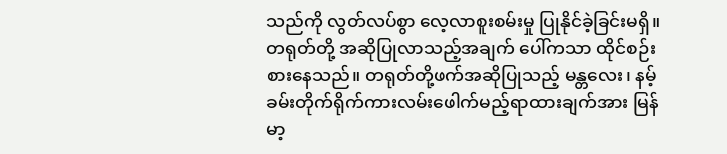သည်ကို လွတ်လပ်စွာ လေ့လာစူးစမ်းမှု ပြုနိုင်ခဲ့ခြင်းမရှိ။ တရုတ်တို့ အဆိုပြုလာသည့်အချက်‌ ပေါ်ကသာ ထိုင်စဉ်းစားနေသည်။ တရုတ်တို့ဖက်အဆိုပြုသည့် မန္တလေး၊ နမ့်ခမ်းတိုက်ရိုက်ကားလမ်းဖေါက်မည့်ရာထားချက်အား မြန်မာ့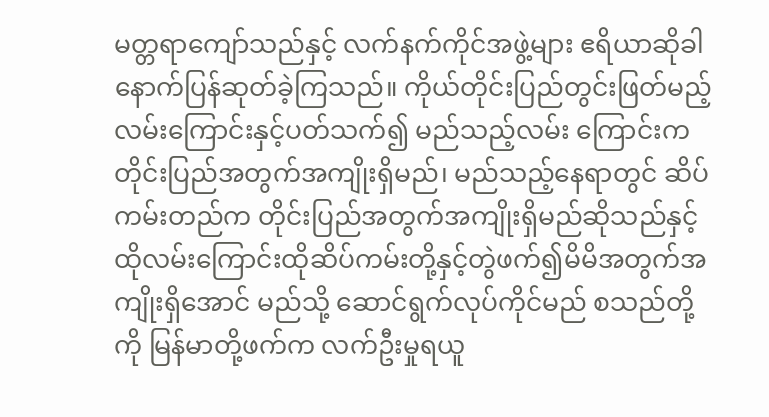မတ္တရာကျော်သည်နှင့် လက်နက်ကိုင်အဖွဲ့များ ဧရိယာဆိုခါ နောက်ပြန်ဆုတ်ခဲ့ကြသည်။ ကိုယ်တိုင်းပြည်တွင်းဖြတ်မည့်လမ်းကြောင်းနှင့်ပတ်သက်၍ မည်သည့်လမ်း ကြောင်းက တိုင်းပြည်အတွက်အကျိုးရှိမည်၊ မည်သည့်နေရာတွင် ဆိပ်ကမ်းတည်က တိုင်းပြည်အတွက်အကျိုးရှိမည်ဆိုသည်နှင့် ထိုလမ်းကြောင်းထိုဆိပ်ကမ်းတို့နှင့်တွဲဖက်၍မိမိအတွက်အကျိုးရှိအောင် မည်သို့ ဆောင်ရွက်လုပ်ကိုင်မည် စသည်တို့ကို မြန်မာတို့ဖက်က လက်ဦးမှုရယူ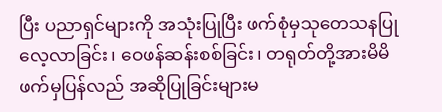ပြီး ပညာရှင်များကို အသုံးပြုပြီး ဖက်စုံမှသုတေသနပြုလေ့လာခြင်း၊ ဝေဖန်ဆန်းစစ်ခြင်း၊ တရုတ်တို့အားမိမိဖက်မှပြန်လည် အဆိုပြုခြင်းများမ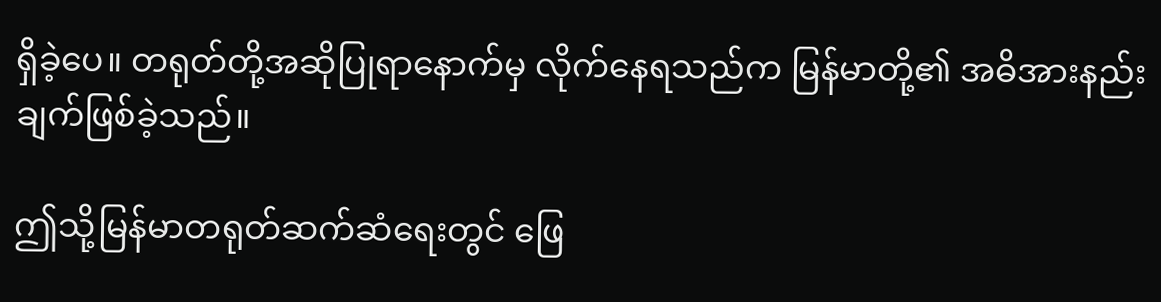ရှိခဲ့ပေ။ တရုတ်တို့အဆိုပြုရာနောက်မှ လိုက်နေရသည်က မြန်မာတို့၏ အဓိအားနည်းချက်ဖြစ်ခဲ့သည်။

ဤသို့မြန်မာတရုတ်ဆက်ဆံရေးတွင် ဖြေ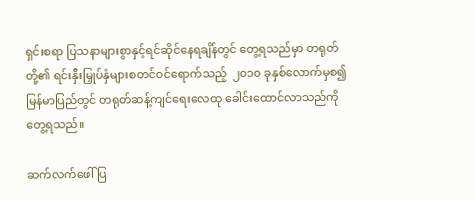ရှင်းစရာ ပြသနာများစွာနှင့်ရင်ဆိုင်နေရချိန်တွင် တွေ့ရသည်မှာ တရုတ်တို့၏ ရင်းနှီးမြှုပ်နှံများစတင်ဝင်ရောက်သည့်  ၂၀၁၀ ခုနှစ်လောက်မှစ၍ မြန်မာပြည်တွင် တရုတ်ဆန့်ကျင်ရေးလေထု ခေါင်းထောင်လာသည်ကို တွေ့ရသည်။

ဆက်လက်ဖေါ်ပြ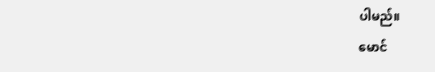ပါမည်။
မောင်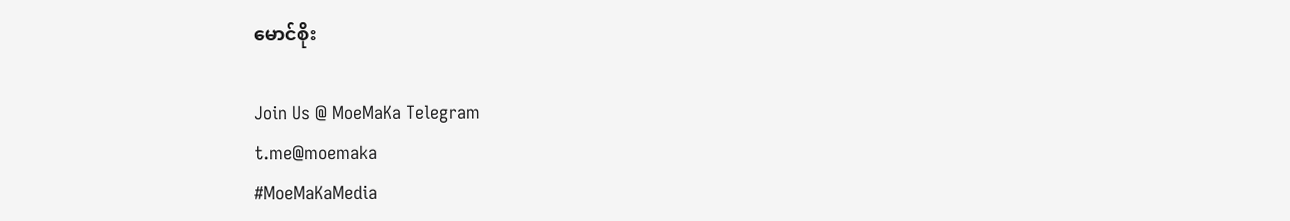မောင်စိုး

Join Us @ MoeMaKa Telegram
t.me@moemaka
#MoeMaKaMedia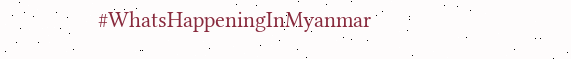#WhatsHappeningInMyanmar